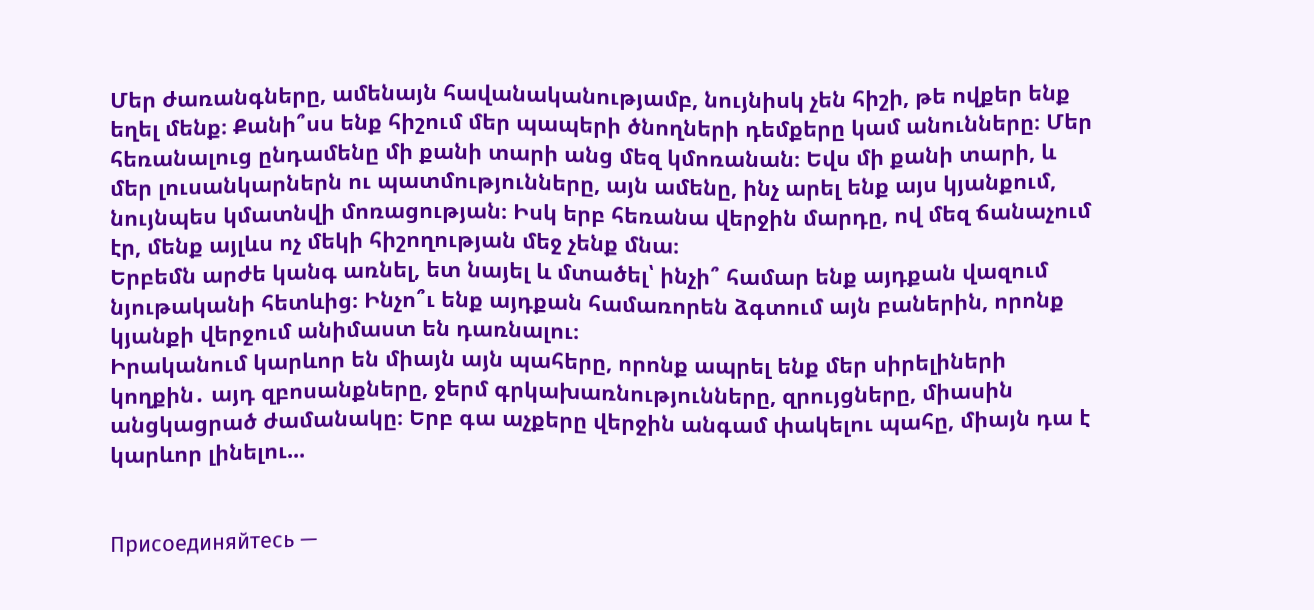Մեր ժառանգները, ամենայն հավանականությամբ, նույնիսկ չեն հիշի, թե ովքեր ենք եղել մենք։ Քանի՞սս ենք հիշում մեր պապերի ծնողների դեմքերը կամ անունները։ Մեր հեռանալուց ընդամենը մի քանի տարի անց մեզ կմոռանան։ Եվս մի քանի տարի, և մեր լուսանկարներն ու պատմությունները, այն ամենը, ինչ արել ենք այս կյանքում, նույնպես կմատնվի մոռացության։ Իսկ երբ հեռանա վերջին մարդը, ով մեզ ճանաչում էր, մենք այլևս ոչ մեկի հիշողության մեջ չենք մնա։
Երբեմն արժե կանգ առնել, ետ նայել և մտածել՝ ինչի՞ համար ենք այդքան վազում նյութականի հետևից։ Ինչո՞ւ ենք այդքան համառորեն ձգտում այն բաներին, որոնք կյանքի վերջում անիմաստ են դառնալու։
Իրականում կարևոր են միայն այն պահերը, որոնք ապրել ենք մեր սիրելիների կողքին․ այդ զբոսանքները, ջերմ գրկախառնությունները, զրույցները, միասին անցկացրած ժամանակը։ Երբ գա աչքերը վերջին անգամ փակելու պահը, միայն դա է կարևոր լինելու...


Присоединяйтесь —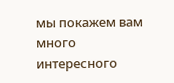мы покажем вам много интересного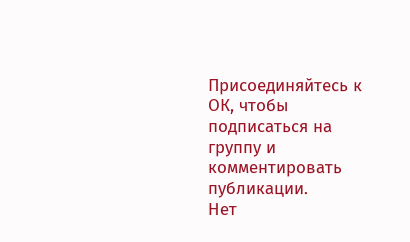Присоединяйтесь к ОК, чтобы подписаться на группу и комментировать публикации.
Нет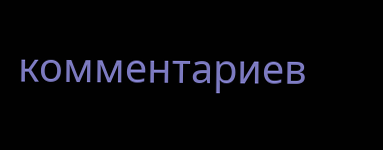комментариев